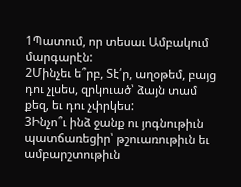1Պատում, որ տեսաւ Ամբակում մարգարէն:
2Մինչեւ ե՞րբ, Տէ՛ր, աղօթեմ, բայց դու չլսես, զրկուած՝ ձայն տամ քեզ, եւ դու չփրկես:
3Ինչո՞ւ ինձ ջանք ու յոգնութիւն պատճառեցիր՝ թշուառութիւն եւ ամբարշտութիւն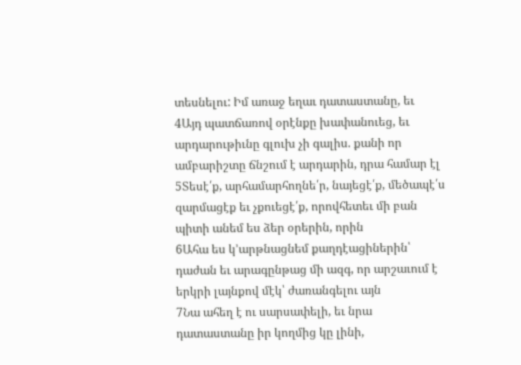տեսնելու: Իմ առաջ եղաւ դատաստանը, եւ
4Այդ պատճառով օրէնքը խափանուեց, եւ արդարութիւնը գլուխ չի գալիս. քանի որ ամբարիշտը ճնշում է արդարին, դրա համար էլ
5Տեսէ՛ք, արհամարհողնե՛ր, նայեցէ՛ք, մեծապէ՛ս զարմացէք եւ չքուեցէ՛ք, որովհետեւ մի բան պիտի անեմ ես ձեր օրերին, որին
6Ահա ես կ՚արթնացնեմ քաղդէացիներին՝ դաժան եւ արագընթաց մի ազգ, որ արշաւում է երկրի լայնքով մէկ՝ ժառանգելու այն
7Նա ահեղ է ու սարսափելի, եւ նրա դատաստանը իր կողմից կը լինի,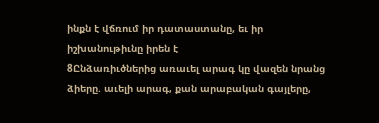ինքն է վճռում իր դատաստանը, եւ իր իշխանութիւնը իրեն է
8Ընձառիւծներից առաւել արագ կը վազեն նրանց ձիերը. աւելի արագ, քան արաբական գայլերը,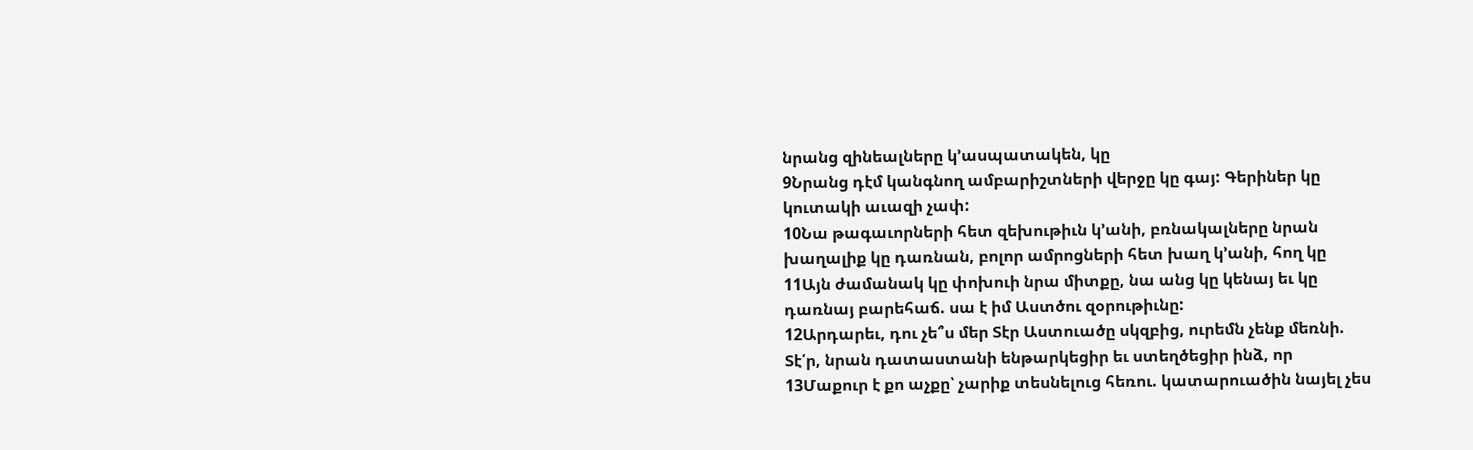նրանց զինեալները կ՚ասպատակեն, կը
9Նրանց դէմ կանգնող ամբարիշտների վերջը կը գայ: Գերիներ կը կուտակի աւազի չափ:
10Նա թագաւորների հետ զեխութիւն կ՚անի, բռնակալները նրան խաղալիք կը դառնան, բոլոր ամրոցների հետ խաղ կ՚անի, հող կը
11Այն ժամանակ կը փոխուի նրա միտքը, նա անց կը կենայ եւ կը դառնայ բարեհաճ. սա է իմ Աստծու զօրութիւնը:
12Արդարեւ, դու չե՞ս մեր Տէր Աստուածը սկզբից, ուրեմն չենք մեռնի. Տէ՛ր, նրան դատաստանի ենթարկեցիր եւ ստեղծեցիր ինձ, որ
13Մաքուր է քո աչքը՝ չարիք տեսնելուց հեռու. կատարուածին նայել չես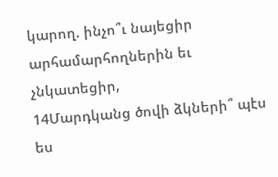կարող. ինչո՞ւ նայեցիր արհամարհողներին եւ չնկատեցիր,
14Մարդկանց ծովի ձկների՞ պէս ես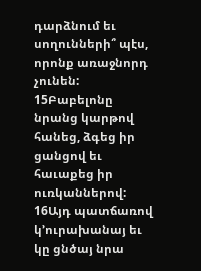դարձնում եւ սողունների՞ պէս, որոնք առաջնորդ չունեն:
15Բաբելոնը նրանց կարթով հանեց, ձգեց իր ցանցով եւ հաւաքեց իր ուռկաններով:
16Այդ պատճառով կ՚ուրախանայ եւ կը ցնծայ նրա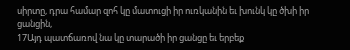սիրտը, դրա համար զոհ կը մատուցի իր ուռկանին եւ խունկ կը ծխի իր ցանցին,
17Այդ պատճառով նա կը տարածի իր ցանցը եւ երբեք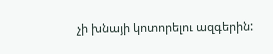չի խնայի կոտորելու ազգերին: